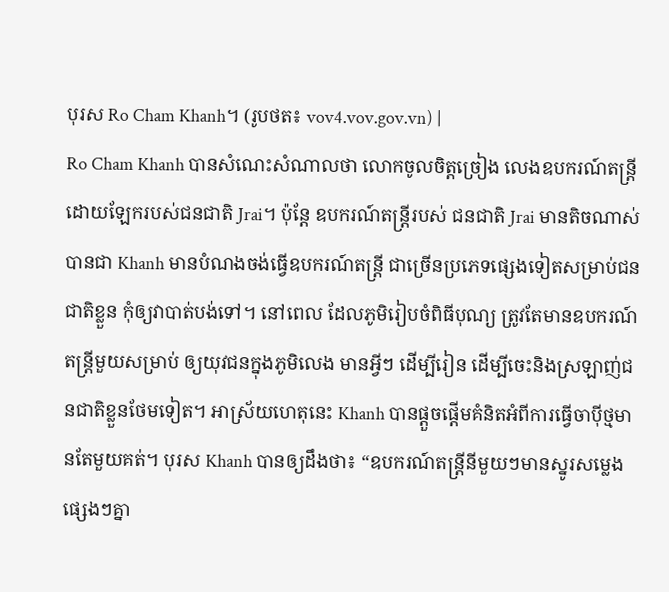បុរស Ro Cham Khanh។ (រូបថត៖ vov4.vov.gov.vn) |
Ro Cham Khanh បានសំណេះសំណាលថា លោកចូលចិត្តច្រៀង លេងឧបករណ៍តន្ត្រីដោយឡែករបស់ជនជាតិ Jrai។ ប៉ុន្តែ ឧបករណ៍តន្ត្រីរបស់ ជនជាតិ Jrai មានតិចណាស់ បានជា Khanh មានបំណងចង់ធ្វើឧបករណ៍តន្ត្រី ជាច្រើនប្រភេទផ្សេងទៀតសម្រាប់ជនជាតិខ្លួន កុំឲ្យវាបាត់បង់ទៅ។ នៅពេល ដែលភូមិរៀបចំពិធីបុណ្យ ត្រូវតែមានឧបករណ៍តន្ត្រីមួយសម្រាប់ ឲ្យយុវជនក្នុងភូមិលេង មានអ្វីៗ ដើម្បីរៀន ដើម្បីចេះនិងស្រឡាញ់ជនជាតិខ្លួនថែមទៀត។ អាស្រ័យហេតុនេះ Khanh បានផ្ដួចផ្ដើមគំនិតអំពីការធ្វើចាប៉ីថ្មមានតែមួយគត់។ បុរស Khanh បានឲ្យដឹងថា៖ “ឧបករណ៍តន្ត្រីនីមួយៗមានស្នូរសម្លេងផ្សេងៗគ្នា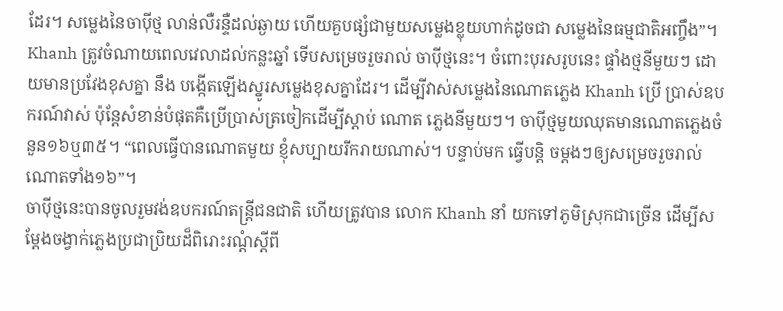ដែរ។ សម្លេងនៃចាប៉ីថ្ម លាន់លឺរន្ទឺដល់ឆ្ងាយ ហើយគួបផ្សំជាមួយសម្លេងខ្លុយហាក់ដូចជា សម្លេងនៃធម្មជាតិអញ្ចឹង”។
Khanh ត្រូវចំណាយពេលវេលាដល់កន្លះឆ្នាំ ទើបសម្រេចរួចរាល់ ចាប៉ីថ្មនេះ។ ចំពោះបុរសរូបនេះ ផ្ទាំងថ្មនីមួយៗ ដោយមានប្រវែងខុសគ្នា នឹង បង្កើតឡើងស្នូរសម្លេងខុសគ្នាដែរ។ ដើម្បីវាស់សម្លេងនៃណោតភ្លេង Khanh ប្រើ ប្រាស់ឧបករណ៍វាស់ ប៉ុន្តែសំខាន់បំផុតគឺប្រើប្រាស់ត្រចៀកដើម្បីស្ដាប់ ណោត ភ្លេងនីមួយៗ។ ចាប៉ីថ្មមួយឈុតមានណោតភ្លេងចំនួន១៦ឬ៣៥។ “ពេលធ្វើបានណោតមួយ ខ្ញុំសប្បាយរីករាយណាស់។ បន្ទាប់មក ធ្វើបន្តិ ចម្ដងៗឲ្យសម្រេចរួចរាល់ណោតទាំង១៦”។
ចាប៉ីថ្មនេះបានចូលរួមវង់ឧបករណ៍តន្ត្រីជនជាតិ ហើយត្រូវបាន លោក Khanh នាំ យកទៅភូមិស្រុកជាច្រើន ដើម្បីសម្ដែងចង្វាក់ភ្លេងប្រជាប្រិយដ៏ពិរោះរណ្ដំស្ដីពី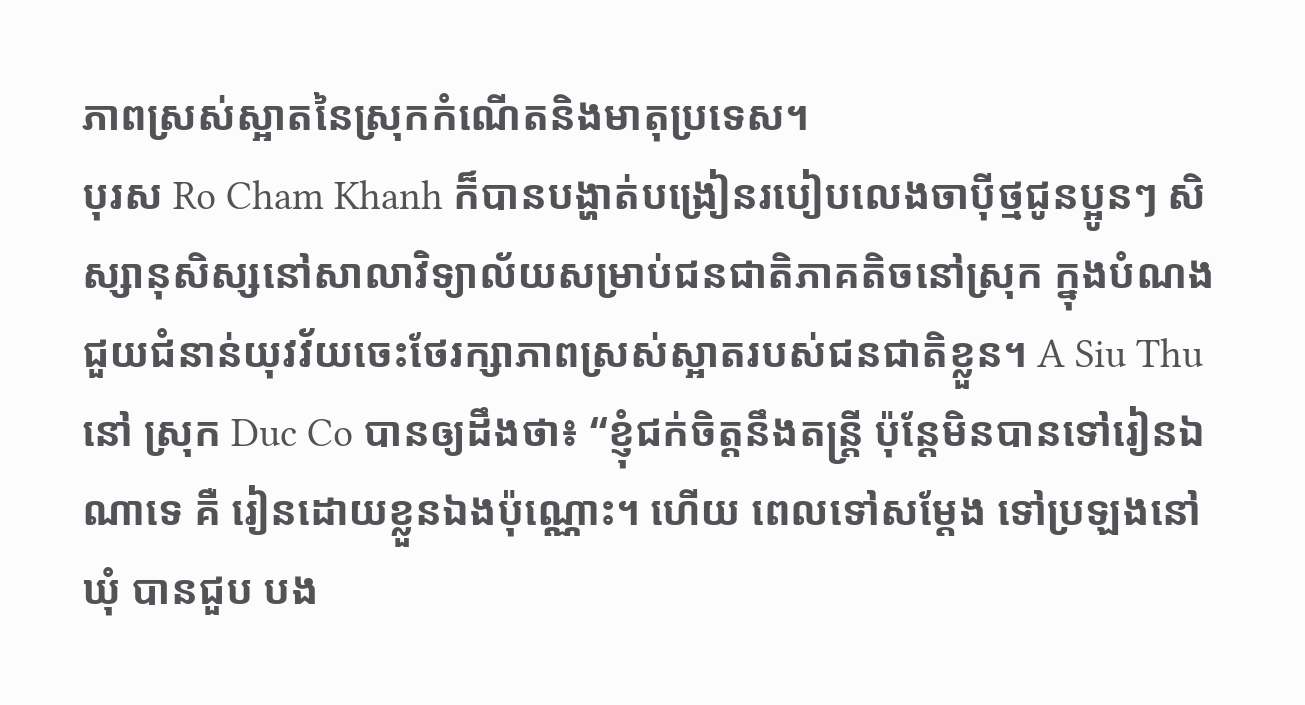ភាពស្រស់ស្អាតនៃស្រុកកំណើតនិងមាតុប្រទេស។
បុរស Ro Cham Khanh ក៏បានបង្ហាត់បង្រៀនរបៀបលេងចាប៉ីថ្មជូនប្អូនៗ សិស្សានុសិស្សនៅសាលាវិទ្យាល័យសម្រាប់ជនជាតិភាគតិចនៅស្រុក ក្នុងបំណង ជួយជំនាន់យុវវ័យចេះថែរក្សាភាពស្រស់ស្អាតរបស់ជនជាតិខ្លួន។ A Siu Thu នៅ ស្រុក Duc Co បានឲ្យដឹងថា៖ “ខ្ញុំជក់ចិត្តនឹងតន្ត្រី ប៉ុន្តែមិនបានទៅរៀនឯណាទេ គឺ រៀនដោយខ្លួនឯងប៉ុណ្ណោះ។ ហើយ ពេលទៅសម្ដែង ទៅប្រឡងនៅឃុំ បានជួប បង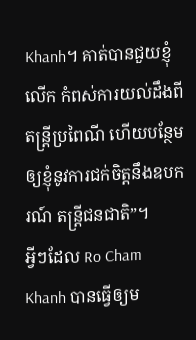Khanh។ គាត់បានជួយខ្ញុំលើក កំពស់ការយល់ដឹងពីតន្ត្រីប្រពៃណី ហើយបន្ថែមឲ្យខ្ញុំនូវការជក់ចិត្តនឹងឧបករណ៍ តន្ត្រីជនជាតិ”។
អ្វីៗដែល Ro Cham Khanh បានធ្វើឲ្យម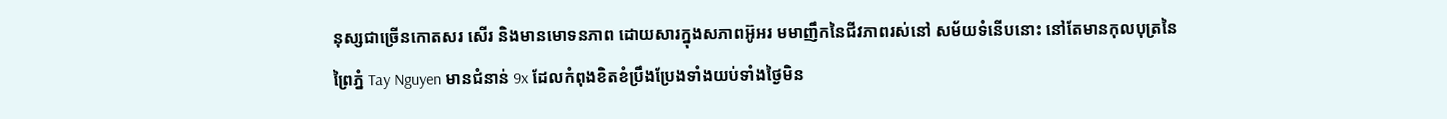នុស្សជាច្រើនកោតសរ សើរ និងមានមោទនភាព ដោយសារក្នុងសភាពអ៊ូអរ មមាញឹកនៃជីវភាពរស់នៅ សម័យទំនើបនោះ នៅតែមានកុលបុត្រនៃព្រៃភ្នំ Tay Nguyen មានជំនាន់ 9x ដែលកំពុងខិតខំប្រឹងប្រែងទាំងយប់ទាំងថ្ងៃមិន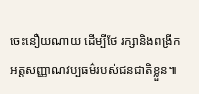ចេះនឿយណាយ ដើម្បីថែ រក្សានិងពង្រីកអត្តសញ្ញាណវប្បធម៌របស់ជនជាតិខ្លួន៕